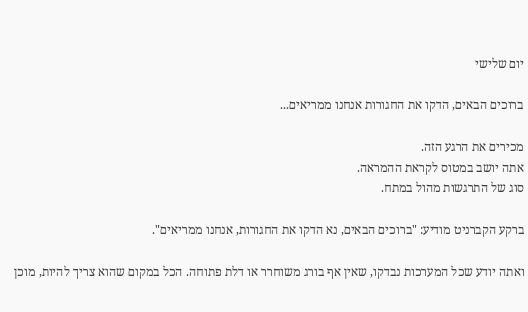יום שלישי

ברוכים הבאים, הדקו את החגורות אנחנו ממריאים...

מכירים את הרגע הזה.
אתה יושב במטוס לקראת ההמראה.
סוג של התרגשות מהול במתח.

ברקע הקברניט מודיע: "ברוכים הבאים, נא הדקו את החגורות, אנחנו ממריאים".

ואתה יודע שכל המערכות נבדקו, שאין אף בורג משוחרר או דלת פתוחה. הכל במקום שהוא צריך להיות, מוכן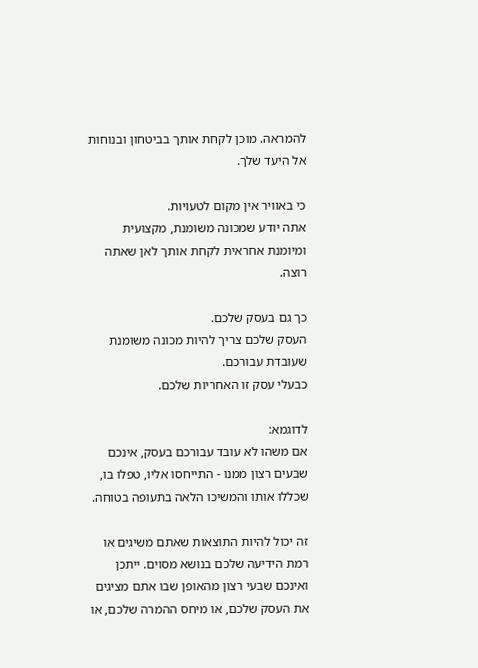להמראה. מוכן לקחת אותך בביטחון ובנוחות אל היעד שלך.

כי באוויר אין מקום לטעויות.
אתה יודע שמכונה משומנת, מקצועית ומיומנת אחראית לקחת אותך לאן שאתה רוצה.

כך גם בעסק שלכם.
העסק שלכם צריך להיות מכונה משומנת שעובדת עבורכם.
כבעלי עסק זו האחריות שלכם.

לדוגמא:
אם משהו לא עובד עבורכם בעסק, אינכם שבעים רצון ממנו - התייחסו אליו, טפלו בו, שכללו אותו והמשיכו הלאה בתעופה בטוחה.

זה יכול להיות התוצאות שאתם משיגים או רמת הידיעה שלכם בנושא מסוים. ייתכן ואינכם שבעי רצון מהאופן שבו אתם מציגים את העסק שלכם, או מיחס ההמרה שלכם, או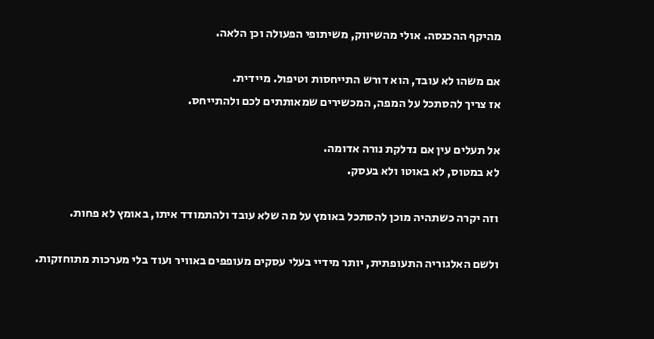מהיקף ההכנסה. אולי מהשיווק, משיתופי הפעולה וכן הלאה.

אם משהו לא עובד, הוא דורש התייחסות וטיפול. מיידית.
אז צריך להסתכל על המפה, המכשירים שמאותתים לכם ולהתייחס.

אל תעלים עין אם נדלקת נורה אדומה.
לא במטוס, לא באוטו ולא בעסק.

וזה יקרה כשתהיה מוכן להסתכל באומץ על מה שלא עובד ולהתמודד איתו, באומץ לא פחות.

ולשם האלגוריה התעופתית, יותר מידיי בעלי עסקים מעופפים באוויר ועוד בלי מערכות מתוחזקות.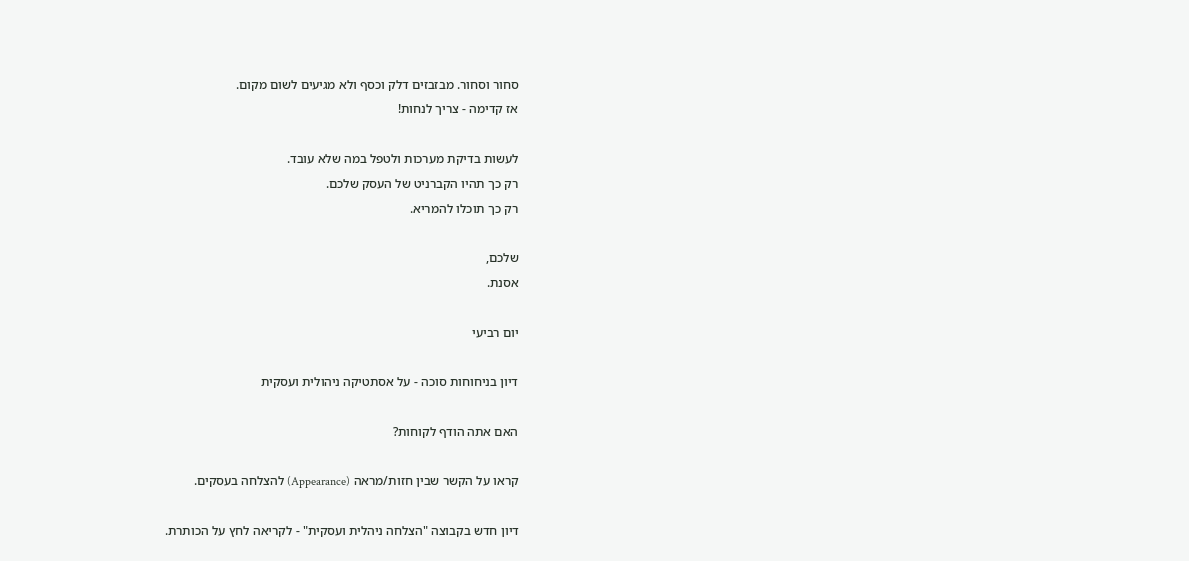סחור וסחור. מבזבזים דלק וכסף ולא מגיעים לשום מקום.
אז קדימה - צריך לנחות!

לעשות בדיקת מערכות ולטפל במה שלא עובד.
רק כך תהיו הקברניט של העסק שלכם.
רק כך תוכלו להמריא.

שלכם,
אסנת.

יום רביעי

דיון בניחוחות סוכה - על אסתטיקה ניהולית ועסקית

האם אתה הודף לקוחות?

קראו על הקשר שבין חזות/מראה (Appearance) להצלחה בעסקים.

דיון חדש בקבוצה "הצלחה ניהלית ועסקית" - לקריאה לחץ על הכותרת.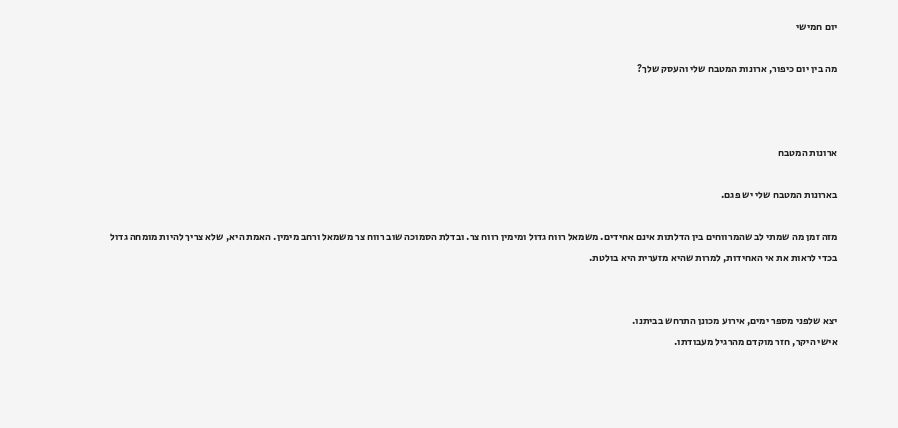יום חמישי

מה בין יום כיפור, ארונות המטבח שלי והעסק שלך?



ארונות המטבח

בארונות המטבח שלי יש פגם.

מזה זמן מה שמתי לב שהמרווחים בין הדלתות אינם אחידים. משמאל רווח גדול ומימין רווח צר. ובדלת הסמוכה שוב רווח צר משמאל ורחב מימין. האמת היא, שלא צריך להיות מומחה גדול בכדי לראות את אי האחידות, למרות שהיא מזערית היא בולטת.


יצא שלפני מספר ימים, אירוע מכונן התרחש בביתנו.
אישי היקר, חזר מוקדם מהרגיל מעבודתו.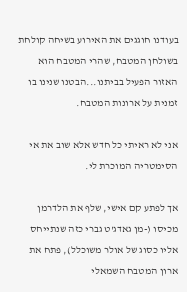בעודנו חוגגים את האירוע בשיחה קולחת בשולחן המטבח, שהרי המטבח הוא האזור הפעיל בביתנו...הבטנו שנינו בו זמנית על ארונות המטבח.

אני לא ראיתי כל חדש אלא שוב את אי הסימטריה המוכרת לי.

אך לפתע קם אישי, שלף את הלדרמן מכיסו (-מן גאדג'ט גברי כזה שנתייחס אליו כסוג של אולר משוכלל), פתח את ארון המטבח השמאלי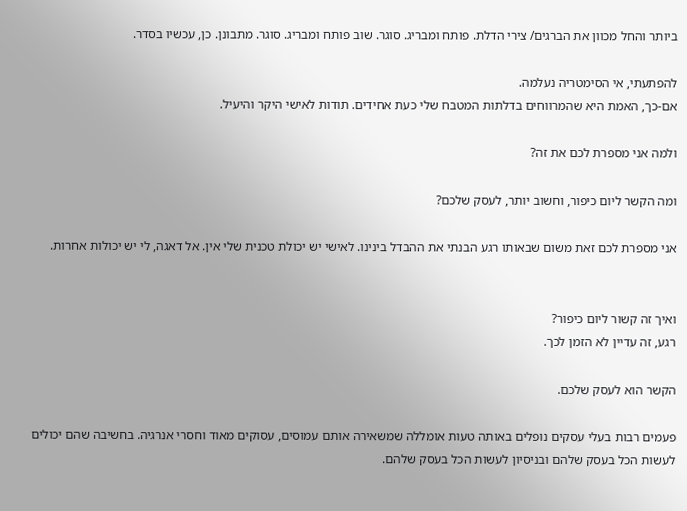ביותר והחל מכוון את הברגים/ צירי הדלת. פותח ומבריג. סוגר. שוב פותח ומבריג. סוגר. מתבונן. כן, עכשיו בסדר.

להפתעתי, אי הסימטריה נעלמה.
אם-כך, האמת היא שהמרווחים בדלתות המטבח שלי כעת אחידים. תודות לאישי היקר והיעיל.

ולמה אני מספרת לכם את זה?

ומה הקשר ליום כיפור, וחשוב יותר, לעסק שלכם?

אני מספרת לכם זאת משום שבאותו רגע הבנתי את ההבדל בינינו. לאישי יש יכולת טכנית שלי אין. אל דאגה, לי יש יכולות אחרות.


ואיך זה קשור ליום כיפור?
רגע, זה עדיין לא הזמן לכך.

הקשר הוא לעסק שלכם.

פעמים רבות בעלי עסקים נופלים באותה טעות אומללה שמשאירה אותם עמוסים, עסוקים מאוד וחסרי אנרגיה. בחשיבה שהם יכולים לעשות הכל בעסק שלהם ובניסיון לעשות הכל בעסק שלהם.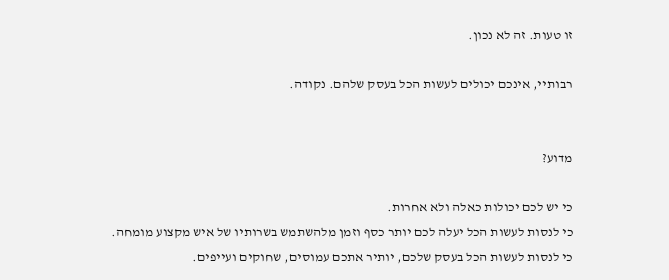זו טעות. זה לא נכון.

רבותיי, אינכם יכולים לעשות הכל בעסק שלהם. נקודה.


מדוע?

כי יש לכם יכולות כאלה ולא אחרות.
כי לנסות לעשות הכל יעלה לכם יותר כסף וזמן מלהשתמש בשרותיו של איש מקצוע מומחה.
כי לנסות לעשות הכל בעסק שלכם, יותיר אתכם עמוסים, שחוקים ועייפים.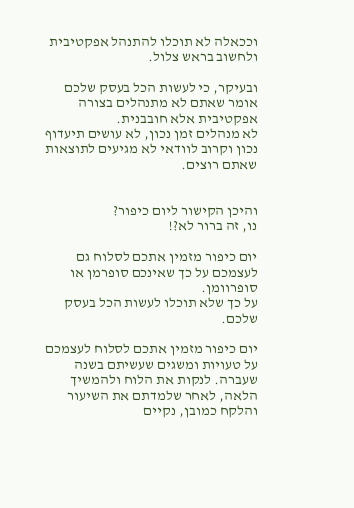וככאלה לא תוכלו להתנהל אפקטיבית ולחשוב בראש צלול.

ובעיקר, כי לעשות הכל בעסק שלכם אומר שאתם לא מתנהלים בצורה אפקטיבית אלא חובבנית.
לא מנהלים זמן נכון, לא עושים תיעדוף נכון וקרוב לוודאי לא מגיעים לתוצאות שאתם רוצים.


והיכן הקישור ליום כיפור?
נו, זה ברור לא?!

יום כיפור מזמין אתכם לסלוח גם לעצמכם על כך שאינכם סופרמן או סופרוומן.
על כך שלא תוכלו לעשות הכל בעסק שלכם.

יום כיפור מזמין אתכם לסלוח לעצמכם על טעויות ומשגים שעשיתם בשנה שעברה. לנקות את הלוח ולהמשיך הלאה, לאחר שלמדתם את השיעור והלקח כמובן, נקיים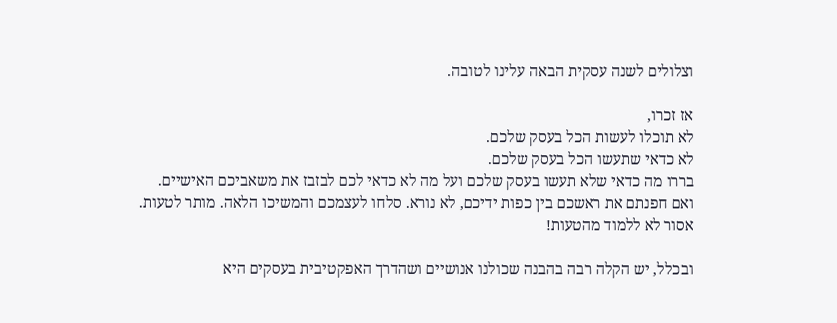וצלולים לשנה עסקית הבאה עלינו לטובה.

אז זכרו,
לא תוכלו לעשות הכל בעסק שלכם.
לא כדאי שתעשו הכל בעסק שלכם.
בררו מה כדאי שלא תעשו בעסק שלכם ועל מה לא כדאי לכם לבזבז את משאביכם האישיים.
ואם חפנתם את ראשכם בין כפות ידיכם, לא נורא. סלחו לעצמכם והמשיכו הלאה. מותר לטעות. אסור לא ללמוד מהטעות!

ובכלל, יש הקלה רבה בהבנה שכולנו אנושיים ושהדרך האפקטיבית בעסקים היא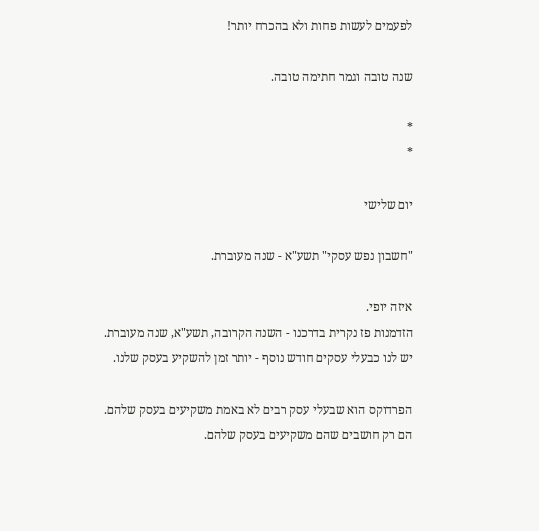לפעמים לעשות פחות ולא בהכרח יותר!

שנה טובה וגמר חתימה טובה.

*
*

יום שלישי

"חשבון נפש עסקי" תשע"א - שנה מעוברת.

איזה יופי.
הזדמנות פז נקרית בדרכנו - השנה הקרובה, תשע"א, שנה מעוברת. יש לנו כבעלי עסקים חודש נוסף - יותר זמן להשקיע בעסק שלנו.

הפרדוקס הוא שבעלי עסק רבים לא באמת משקיעים בעסק שלהם. הם רק חושבים שהם משקיעים בעסק שלהם.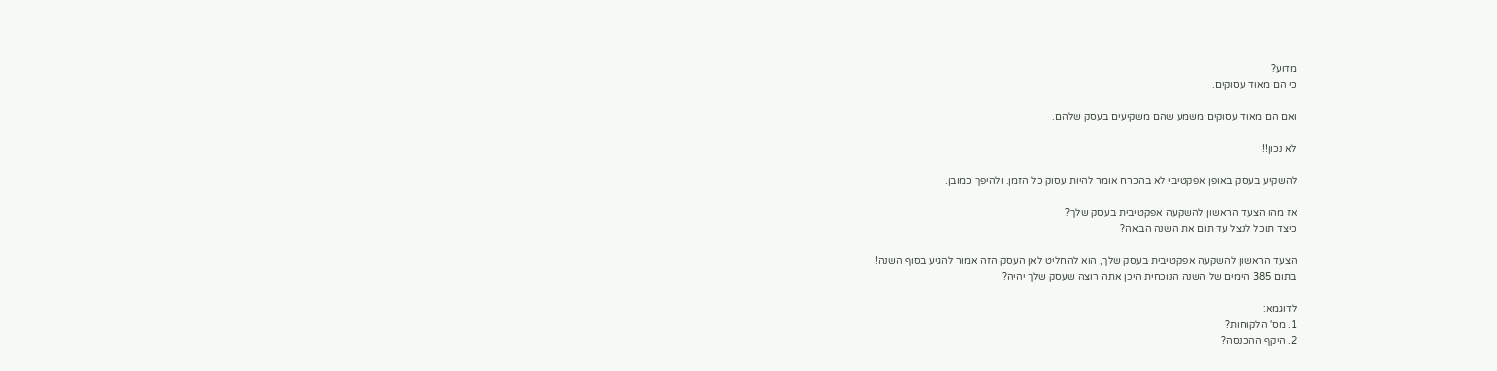מדוע?
כי הם מאוד עסוקים.

ואם הם מאוד עסוקים משמע שהם משקיעים בעסק שלהם.

לא נכון!!

להשקיע בעסק באופן אפקטיבי לא בהכרח אומר להיות עסוק כל הזמן. ולהיפך כמובן.

אז מהו הצעד הראשון להשקעה אפקטיבית בעסק שלך?
כיצד תוכל לנצל עד תום את השנה הבאה?

הצעד הראשון להשקעה אפקטיבית בעסק שלך, הוא להחליט לאן העסק הזה אמור להגיע בסוף השנה!
בתום 385 הימים של השנה הנוכחית היכן אתה רוצה שעסק שלך יהיה?

לדוגמא:
1. מס' הלקוחות?
2. היקף ההכנסה?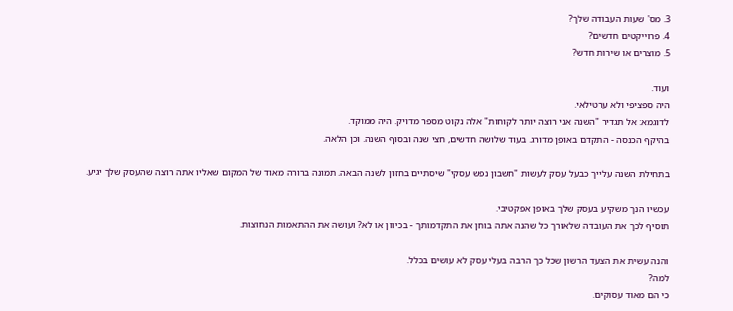3. מס' שעות העבודה שלך?
4. פרוייקטים חדשים?
5. מוצרים או שירות חדש?

ועוד.
היה ספציפי ולא ערטילאי.
לדוגמא: אל תגדיר "השנה אני רוצה יותר לקוחות" אלה נקוט מספר מדויק. היה ממוקד.
בהיקף הכנסה - התקדם באופן מדורג. בעוד שלושה חדשים, חצי שנה ובסוף השנה. וכן הלאה.

בתחילת השנה עלייך כבעל עסק לעשות "חשבון נפש עסקי" שיסתיים בחזון לשנה הבאה. תמונה ברורה מאוד של המקום שאליו אתה רוצה שהעסק שלך יגיע.

עכשיו הנך משקיע בעסק שלך באופן אפקטיבי.
תוסיף לכך את העובדה שלאורך כל שהנה אתה בוחן את התקדמותך - בכיוון או לא? ועושה את ההתאמות הנחוצות.

והנה עשית את הצעד הרשון שכל כך הרבה בעלי עסק לא עושים בכלל.
למה?
כי הם מאוד עסוקים.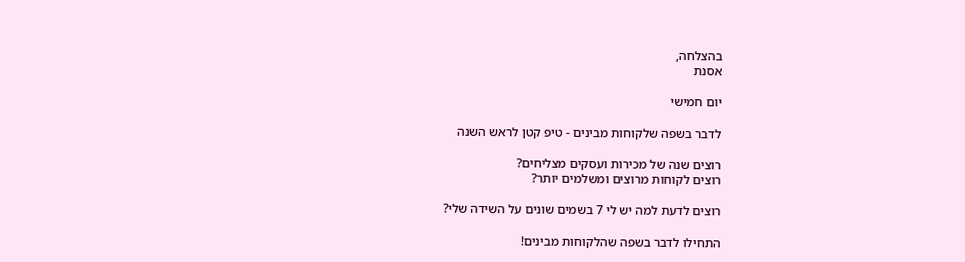בהצלחה,
אסנת

יום חמישי

לדבר בשפה שלקוחות מבינים - טיפ קטן לראש השנה

רוצים שנה של מכירות ועסקים מצליחים?
רוצים לקוחות מרוצים ומשלמים יותר?

רוצים לדעת למה יש לי 7 בשמים שונים על השידה שלי?

התחילו לדבר בשפה שהלקוחות מבינים!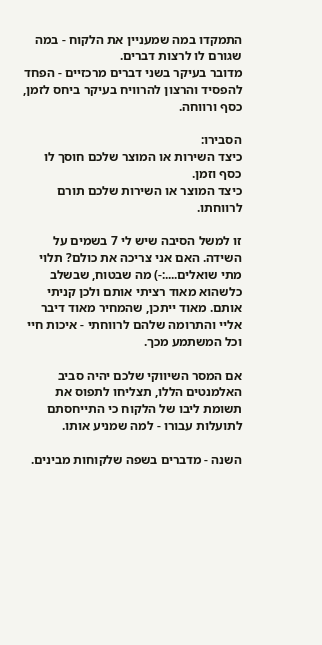התמקדו במה שמעניין את הלקוח - במה שגורם לו לרצות דברים.
מדובר בעיקר בשני דברים מרכזיים - הפחד להפסיד והרצון להרוויח בעיקר ביחס לזמן, כסף ורווחה.

הסבירו:
כיצד השירות או המוצר שלכם חוסך לו כסף וזמן.
כיצד המוצר או השירות שלכם תורם לרווחתו.

זו למשל הסיבה שיש לי 7 בשמים על השידה. האם אני צריכה את כולם? תלוי מתי שואלים....:-) מה שבטוח, שבשלב כלשהוא מאוד רציתי אותם ולכן קניתי אותם. מאוד ייתכן, שהמחיר מאוד דיבר אליי והתרומה שלהם לרווחתי - איכות חיי וכל המשתמע מכך.

אם המסר השיווקי שלכם יהיה סביב האלמנטים הללו, תצליחו לתפוס את תשומת ליבו של הלקוח כי התייחסתם לתועלות עבורו - למה שמניע אותו.

השנה - מדברים בשפה שלקוחות מבינים.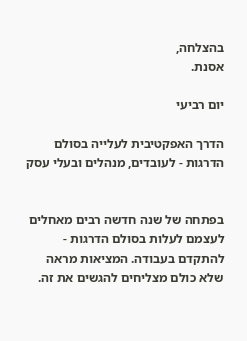בהצלחה,
אסנת.

יום רביעי

הדרך האפקטיבית לעלייה בסולם הדרגות - לעובדים, מנהלים ובעלי עסק


בפתחה של שנה חדשה רבים מאחלים לעצמם לעלות בסולם הדרגות - להתקדם בעבודה. המציאות מראה שלא כולם מצליחים להגשים את זה.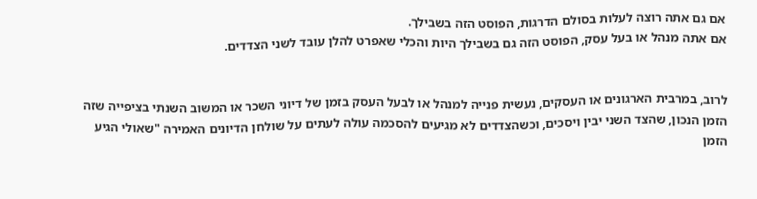אם גם אתה רוצה לעלות בסולם הדרגות, הפוסט הזה בשבילך.
אם אתה מנהל או בעל עסק, הפוסט הזה גם בשבילך היות והכלי שאפרט להלן עובד לשני הצדדים.


לרוב, במרבית הארגונים או העסקים, נעשית פנייה למנהל או לבעל העסק בזמן של דיוני השכר או המשוב השנתי בציפייה שזה הזמן הנכון, שהצד השני יבין ויסכים, וכשהצדדים לא מגיעים להסכמה עולה לעתים על שולחן הדיונים האמירה "שאולי הגיע הזמן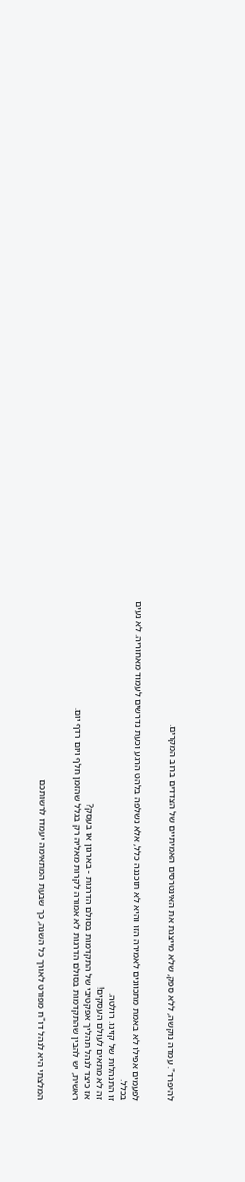להיפרד". עמדה נוקשה, ללא ספק, שלא מייצגת את האינטרסים האמיתיים של הצדדים ברוב המקרים.


לפעמים אפילו לא באמת מתכוונים לאמירה הזו והיא לא תוכננה כלל, אלא נשלפה בלהט הרגע וכעת נדרשים לעמוד מאחוריה. לא נעים בכלל.
זו התנהלות של קזינו. רולטה.
זה לא מתאים לעולם העסקים!
אז כיצד לנהל תהליך אפקטיבי של התקדמות בסולם הדרגות - בארגון או בעסק?
ראשית, יש להבין שהתקדמות בסולם הדרגות לא אמורה לקרות מאליה רק בגלל שהזמן חלף ויום רדף יום.


המלצתי היא לנהל דו"ח מפורט לאורך כל השנה, כך שבעת המתאימה יעמדו לרשותכם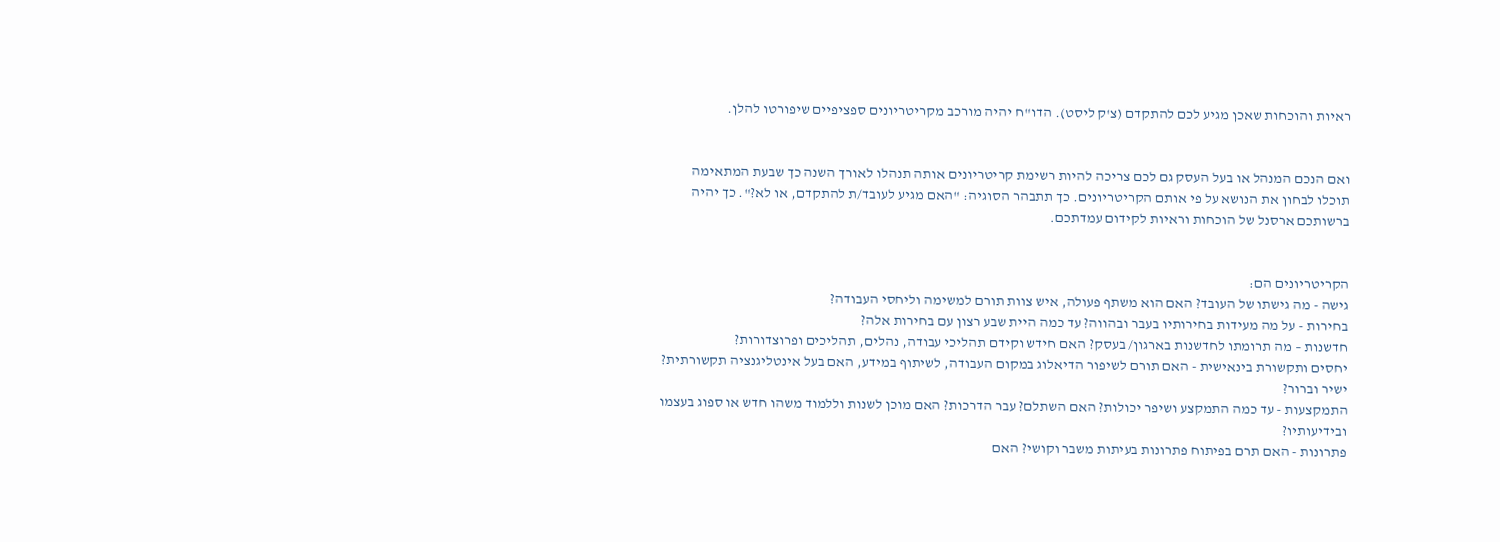ראיות והוכחות שאכן מגיע לכם להתקדם (צ'ק ליסט). הדו"ח יהיה מורכב מקריטריונים ספציפיים שיפורטו להלן.


ואם הנכם המנהל או בעל העסק גם לכם צריכה להיות רשימת קריטריונים אותה תנהלו לאורך השנה כך שבעת המתאימה תוכלו לבחון את הנושא על פי אותם הקריטריונים. כך תתבהר הסוגיה: "האם מגיע לעובד/ת להתקדם, או לא?". כך יהיה ברשותכם ארסנל של הוכחות וראיות לקידום עמדתכם.


הקריטריונים הם:
גישה - מה גישתו של העובד? האם הוא משתף פעולה, איש צוות תורם למשימה וליחסי העבודה?
בחירות - על מה מעידות בחירותיו בעבר ובהווה? עד כמה היית שבע רצון עם בחירות אלה?
חדשנות – מה תרומתו לחדשנות בארגון/ בעסק? האם חידש וקידם תהליכי עבודה, נהלים, תהליכים ופרוצדורות?
יחסים ותקשורת בינאישית - האם תורם לשיפור הדיאלוג במקום העבודה, לשיתוף במידע, האם בעל אינטליגנציה תקשורתית? ישיר וברור?
התמקצעות - עד כמה התמקצע ושיפר יכולות? האם השתלם? עבר הדרכות? האם מוכן לשנות וללמוד משהו חדש או ספוג בעצמו ובידיעותיו?
פתרונות - האם תרם בפיתוח פתרונות בעיתות משבר וקושי? האם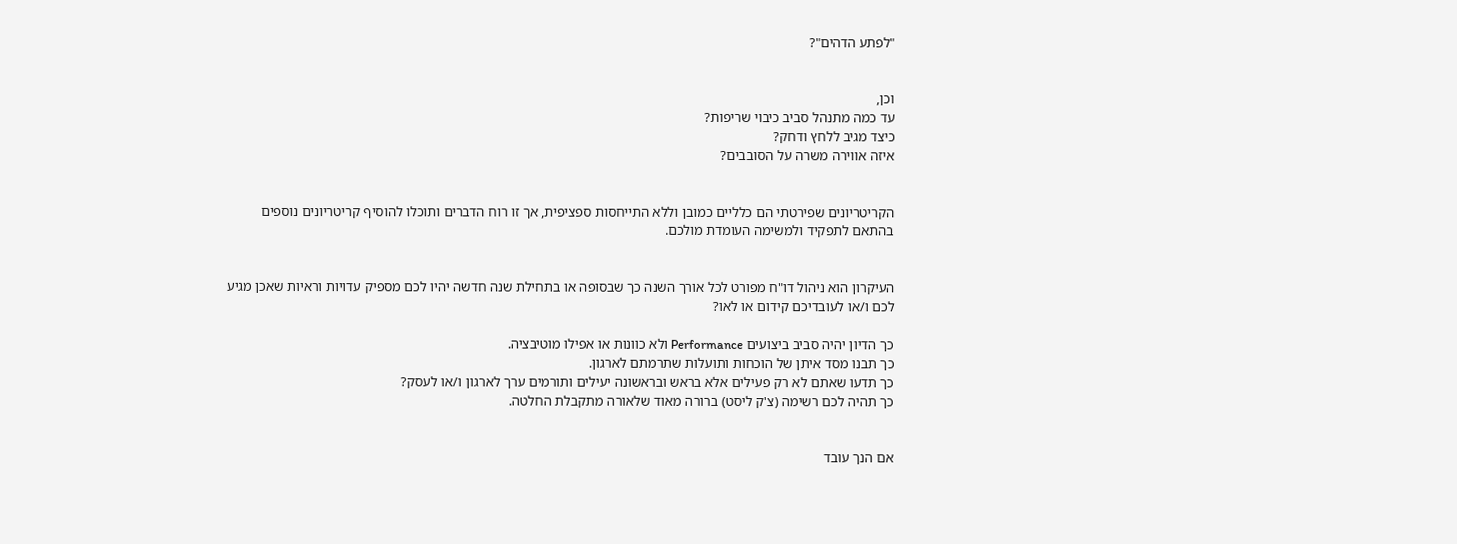"לפתע הדהים"?


וכן,
עד כמה מתנהל סביב כיבוי שריפות?
כיצד מגיב ללחץ ודחק?
איזה אווירה משרה על הסובבים?


הקריטריונים שפירטתי הם כלליים כמובן וללא התייחסות ספציפית, אך זו רוח הדברים ותוכלו להוסיף קריטריונים נוספים בהתאם לתפקיד ולמשימה העומדת מולכם.


העיקרון הוא ניהול דו"ח מפורט לכל אורך השנה כך שבסופה או בתחילת שנה חדשה יהיו לכם מספיק עדויות וראיות שאכן מגיע לכם ו/או לעובדיכם קידום או לאו?

כך הדיון יהיה סביב ביצועים Performance ולא כוונות או אפילו מוטיבציה.
כך תבנו מסד איתן של הוכחות ותועלות שתרמתם לארגון.
כך תדעו שאתם לא רק פעילים אלא בראש ובראשונה יעילים ותורמים ערך לארגון ו/או לעסק?
כך תהיה לכם רשימה (צ'ק ליסט) ברורה מאוד שלאורה מתקבלת החלטה.


אם הנך עובד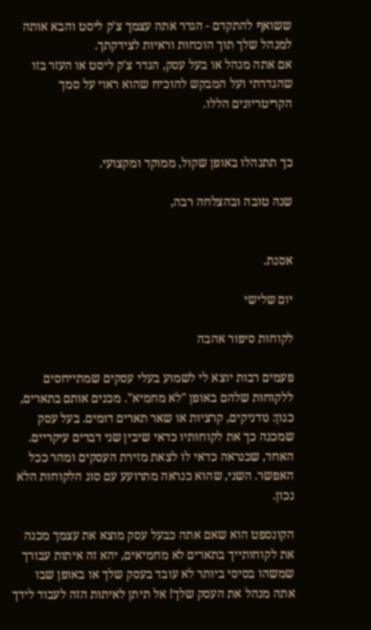ששואף להתקדם - הגדר אתה עצמך צ'ק ליסט והבא אותה למנהל שלך תוך הוכחות וראיות לצידקתך.
אם אתה מנהל או בעל עסק, הגדר צ'ק ליסט או העזר בזו שהגדרתי ועל המבקש להוכיח שהוא ראוי על סמך הקריטריונים הללו.


כך תתנהלו באופן שקול, ממוקד ומקצועי.

שנה טובה ובהצלחה רבה,


אסנת.

יום שלישי

לקוחות סיפור אהבה

פעמים רבות יוצא לי לשמוע בעלי עסקים שמתייחסים ללקוחות שלהם באופן "לא מחמיא". מכנים אותם בתארים, כגון: נודניקים, קרציות או שאר תארים דומים. בעל עסק שמכנה כך את לקוחותיו כדאי שיבין שני דברים עיקריים.
האחד, שכנראה כדאי לו לצאת מזירת העסקים ומהר ככל האפשר. השני, שהוא כנראה מתרועע עם סוג הלקוחות הלא נכון.

הקונספט הוא שאם אתה כבעל עסק מוצא את עצמך מכנה את לקוחותייך בתארים לא מחמיאים, יהא זה איתות עבורך שמשהו בסיסי ביותר לא עובד בעסק שלך או באופן שבו אתה מנהל את העסק שלך! אל תיתן לאיתות הזה לעבוד לידך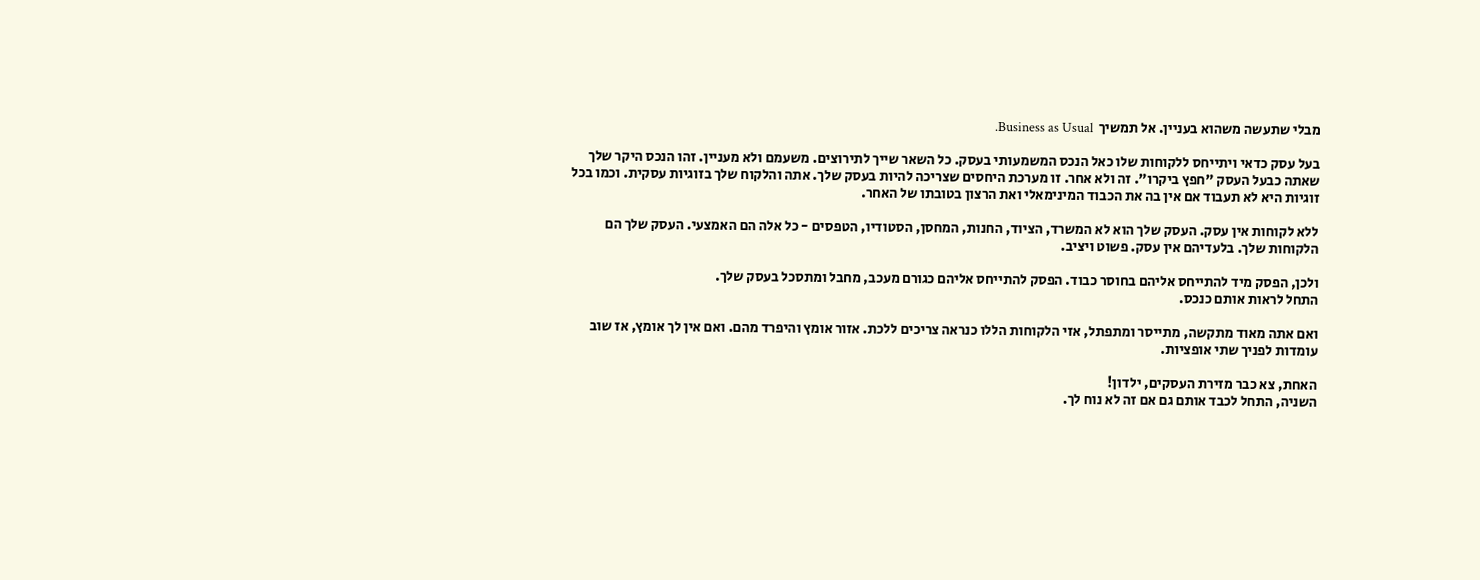מבלי שתעשה משהוא בעניין. אל תמשיך  Business as Usual.

בעל עסק כדאי ויתייחס ללקוחות שלו כאל הנכס המשמעותי בעסק. כל השאר שייך לתירוצים. משעמם ולא מעניין. זהו הנכס היקר שלך שאתה כבעל העסק "חפץ ביקרו". זה ולא אחר. זו מערכת היחסים שצריכה להיות בעסק שלך. אתה והלקוח שלך בזוגיות עסקית. וכמו בכל זוגיות היא לא תעבוד אם אין בה את הכבוד המינימאלי ואת הרצון בטובתו של האחר.

ללא לקוחות אין עסק. העסק שלך הוא לא המשרד, הציוד, החנות, המחסן, הסטודיו, הטפסים - כל אלה הם האמצעי. העסק שלך הם הלקוחות שלך. בלעדיהם אין עסק. פשוט ויציב.

ולכן, הפסק מיד להתייחס אליהם בחוסר כבוד. הפסק להתייחס אליהם כגורם מעכב, מחבל ומתסכל בעסק שלך.
התחל לראות אותם כנכס.

ואם אתה מאוד מתקשה, מתייסר ומתפתל, אזי הלקוחות הללו כנראה צריכים ללכת. אזור אומץ והיפרד מהם. ואם אין לך אומץ, אז שוב עומדות לפניך שתי אופציות.

האחת, צא כבר מזירת העסקים, ילדון!
השניה, התחל לכבד אותם גם אם זה לא נוח לך.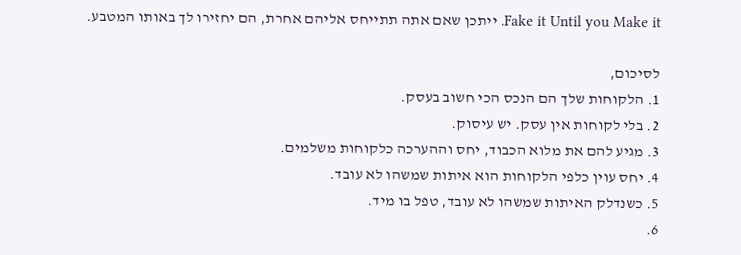Fake it Until you Make it. ייתכן שאם אתה תתייחס אליהם אחרת, הם יחזירו לך באותו המטבע.

לסיכום,
1. הלקוחות שלך הם הנכס הכי חשוב בעסק.
2. בלי לקוחות אין עסק. יש עיסוק.
3. מגיע להם את מלוא הכבוד, יחס וההערכה כלקוחות משלמים.
4. יחס עוין כלפי הלקוחות הוא איתות שמשהו לא עובד.
5. כשנדלק האיתות שמשהו לא עובד, טפל בו מיד.
6.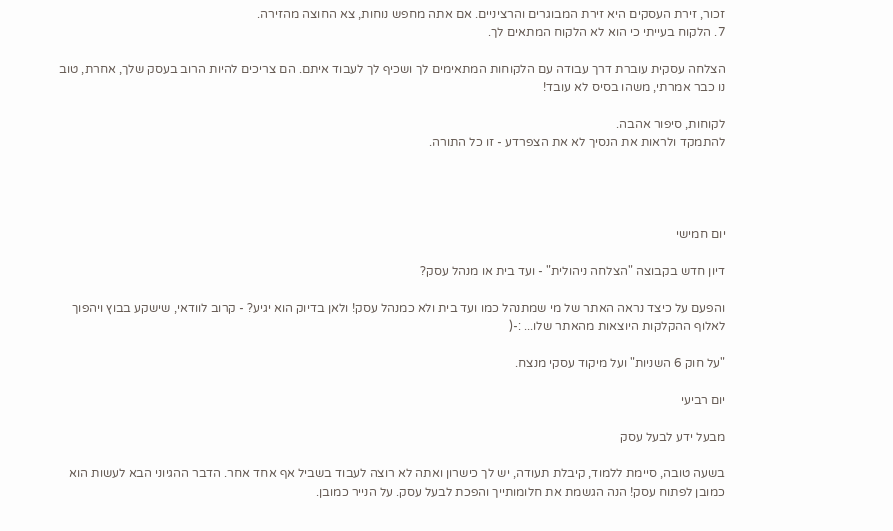זכור, זירת העסקים היא זירת המבוגרים והרציניים. אם אתה מחפש נוחות, צא החוצה מהזירה.
7. הלקוח בעייתי כי הוא לא הלקוח המתאים לך.

הצלחה עסקית עוברת דרך עבודה עם הלקוחות המתאימים לך ושכיף לך לעבוד איתם. הם צריכים להיות הרוב בעסק שלך, אחרת, טוב נו כבר אמרתי, משהו בסיס לא עובד!

לקוחות, סיפור אהבה.
להתמקד ולראות את הנסיך לא את הצפרדע - זו כל התורה.




יום חמישי

דיון חדש בקבוצה "הצלחה ניהולית" - ועד בית או מנהל עסק?

והפעם על כיצד נראה האתר של מי שמתנהל כמו ועד בית ולא כמנהל עסק! ולאן בדיוק הוא יגיע? - קרוב לוודאי, שישקע בבוץ ויהפוך לאלוף ההקלקות היוצאות מהאתר שלו... :-(

"על חוק 6 השניות" ועל מיקוד עסקי מנצח.

יום רביעי

מבעל ידע לבעל עסק

בשעה טובה, סיימת ללמוד, קיבלת תעודה, יש לך כישרון ואתה לא רוצה לעבוד בשביל אף אחד אחר. הדבר ההגיוני הבא לעשות הוא כמובן לפתוח עסק! הנה הגשמת את חלומותייך והפכת לבעל עסק. על הנייר כמובן.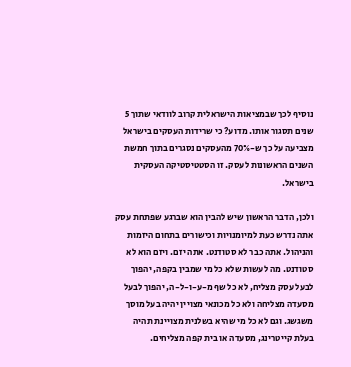נוסיף לכך שבמציאות הישראלית קרוב לוודאי שתוך 5 שנים תסגור אותו. מדוע? כי שרידות העסקים בישראל מצביעה על כך ש-70% מהעסקים נסגרים בתוך חמשת השנים הראשונות לעסק. זו הסטטיסטיקה העסקית בישראל.

ולכן, הדבר הראשון שיש להבין הוא שברגע שפתחת עסק אתה נדרש כעת למיומנויות וכישורים בתחום היזמות והניהול. אתה כבר לא סטודנט. אתה יזם. ויזם הוא לא סטודנט. מה לעשות שלא כל מי שמבין בקפה, יהפוך לבעל עסק מצליח, לא כל שף מ-ע-ו-ל-ה, יהפוך לבעל מסעדה מצליחה ולא כל מכונאי מצויין יהיה בעל מוסך משגשג. וגם לא כל מי שהיא בשלנית מצויינת תהיה בעלת קייטרינג, מסעדה או בית קפה מצליחים.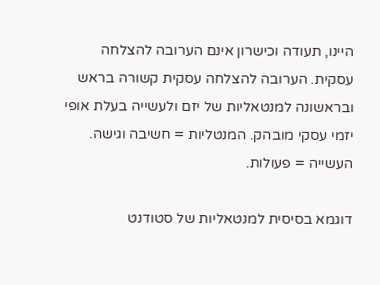היינו, תעודה וכישרון אינם הערובה להצלחה עסקית. הערובה להצלחה עסקית קשורה בראש ובראשונה למנטאליות של יזם ולעשייה בעלת אופי יזמי עסקי מובהק. המנטליות = חשיבה וגישה. העשייה = פעולות.

דוגמא בסיסית למנטאליות של סטודנט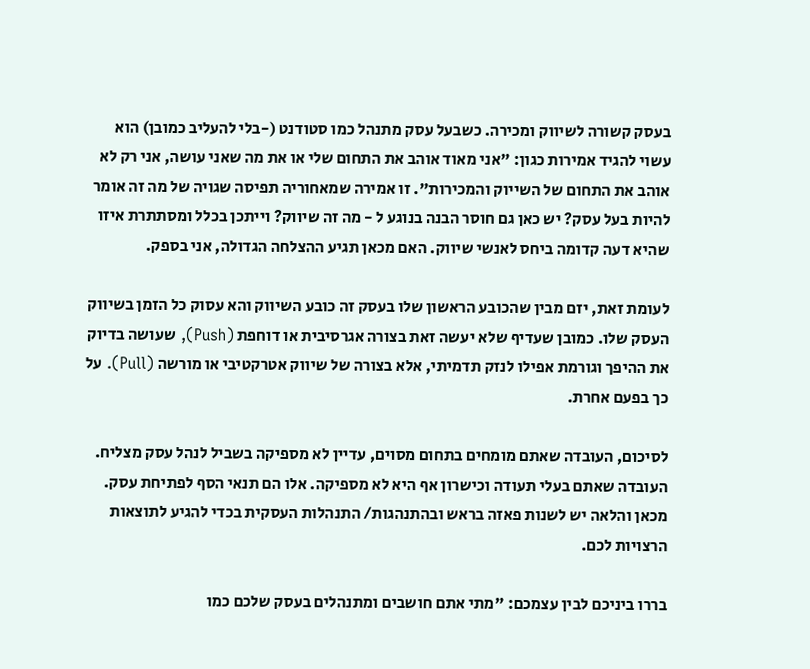בעסק קשורה לשיווק ומכירה. כשבעל עסק מתנהל כמו סטודנט (-בלי להעליב כמובן) הוא עשוי להגיד אמירות כגון: "אני מאוד אוהב את התחום שלי או את מה שאני עושה, אני רק לא אוהב את התחום של השייוק והמכירות". זו אמירה שמאחוריה תפיסה שגויה של מה זה אומר להיות בעל עסק? יש כאן גם חוסר הבנה בנוגע ל - מה זה שיווק? וייתכן בכלל ומסתתרת איזו שהיא דעה קדומה ביחס לאנשי שיווק. האם מכאן תגיע ההצלחה הגדולה, אני בספק.

לעומת זאת, יזם מבין שהכובע הראשון שלו בעסק זה כובע השיווק והא עסוק כל הזמן בשיווק העסק שלו. כמובן שעדיף שלא יעשה זאת בצורה אגרסיבית או דוחפת (Push), שעושה בדיוק את ההיפך וגורמת אפילו לנזק תדמיתי, אלא בצורה של שיווק אטרקטיבי או מורשה (Pull). על כך בפעם אחרת.

לסיכום, העובדה שאתם מומחים בתחום מסוים, עדיין לא מספיקה בשביל לנהל עסק מצליח. העובדה שאתם בעלי תעודה וכישרון אף היא לא מספיקה. אלו הם תנאי הסף לפתיחת עסק. מכאן והלאה יש לשנות פאזה בראש ובהתנהגות/ התנהלות העסקית בכדי להגיע לתוצאות הרצויות לכם.

בררו ביניכם לבין עצמכם: "מתי אתם חושבים ומתנהלים בעסק שלכם כמו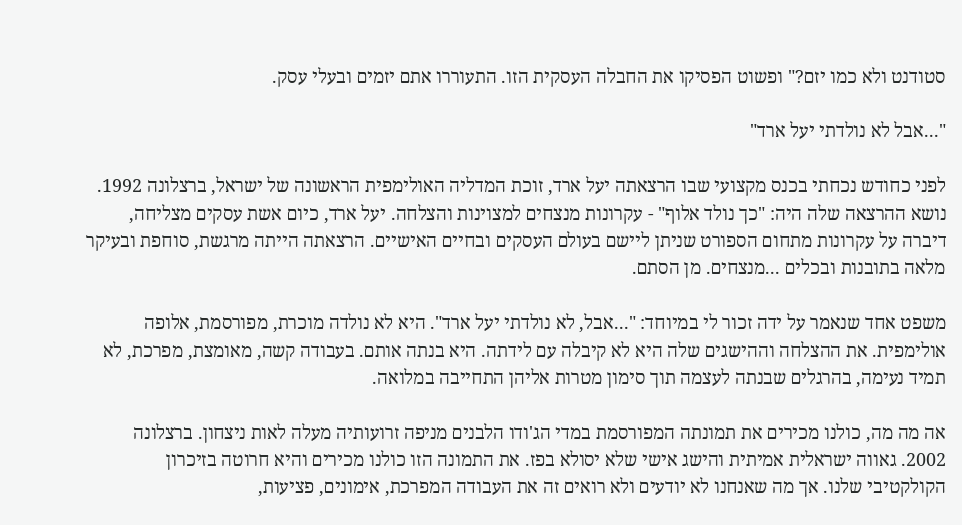סטודנט ולא כמו יזם?" ופשוט הפסיקו את החבלה העסקית הזו. התעוררו אתם יזמים ובעלי עסק.

"...אבל לא נולדתי יעל ארד"

לפני כחודש נכחתי בכנס מקצועי שבו הרצאתה יעל ארד, זוכת המדליה האולימפית הראשונה של ישראל, ברצלונה 1992. נושא ההרצאה שלה היה: "כך נולד אלוף" - עקרונות מנצחים למצוינות והצלחה. יעל ארד, כיום אשת עסקים מצליחה, דיברה על עקרונות מתחום הספורט שניתן ליישם בעולם העסקים ובחיים האישיים. הרצאתה הייתה מרגשת, סוחפת ובעיקר מלאה בתובנות ובכלים ...מנצחים. מן הסתם.

משפט אחד שנאמר על ידה זכור לי במיוחד: "...אבל, לא נולדתי יעל ארד". היא לא נולדה מוכרת, מפורסמת, אלופה אולימפית. את ההצלחה וההישגים שלה היא לא קיבלה עם לידתה. היא בנתה אותם. בעבודה קשה, מאומצת, מפרכת, לא תמיד נעימה, בהרגלים שבנתה לעצמה תוך סימון מטרות אליהן התחייבה במלואה.

אה מה מה, כולנו מכירים את תמונתה המפורסמת במדי הג'ודו הלבנים מניפה זרועותיה מעלה לאות ניצחון. ברצלונה 2002. גאווה ישראלית אמיתית והישג אישי שלא יסולא בפז. את התמונה הזו כולנו מכירים והיא חרוטה בזיכרון הקולקטיבי שלנו. אך מה שאנחנו לא יודעים ולא רואים זה את העבודה המפרכת, אימונים, פציעות,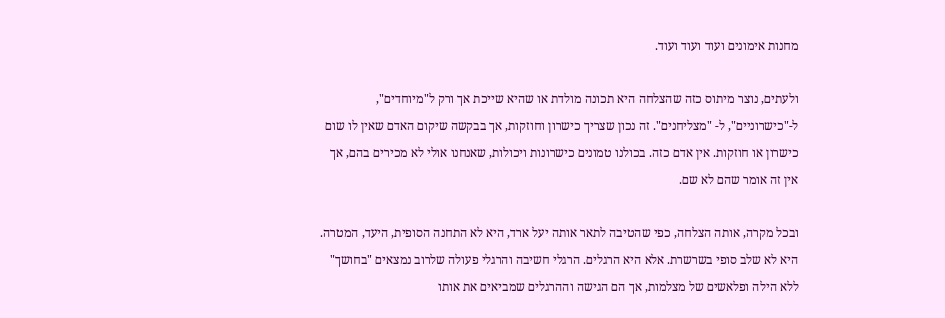מחנות אימונים ועוד ועוד ועוד.

ולעתים, נוצר מיתוס כזה שהצלחה היא תכונה מולדת או שהיא שייכת אך ורק ל"מיוחדים", ל-"כישרוניים", ל- "מצליחנים". זה נכון שצריך כישרון וחוזקות, אך בבקשה שיקום האדם שאין לו שום כישרון או חוזקות. אין אדם כזה. בכולנו טמונים כישרונות ויכולות, שאנחנו אולי לא מכירים בהם, אך אין זה אומר שהם לא שם.

ובכל מקרה, אותה הצלחה, כפי שהטיבה לתאר אותה יעל ארד, היא לא התחנה הסופית, היעד, המטרה. היא לא שלב סופי בשרשרת. אלא היא הרגלים. הרגלי חשיבה והרגלי פעולה שלרוב נמצאים "בחושך" ללא הילה ופלאשים של מצלמות, אך הם הגישה וההרגלים שמביאים את אותו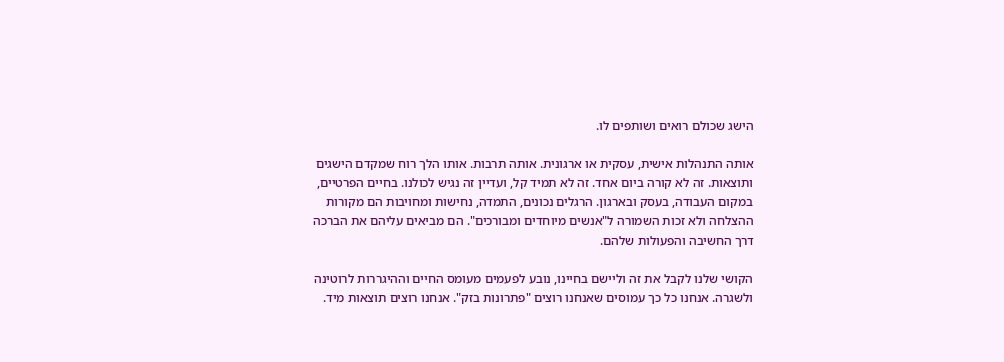הישג שכולם רואים ושותפים לו.

אותה התנהלות אישית, עסקית או ארגונית. אותה תרבות. אותו הלך רוח שמקדם הישגים ותוצאות. זה לא קורה ביום אחד. זה לא תמיד קל, ועדיין זה נגיש לכולנו. בחיים הפרטיים, במקום העבודה, בעסק ובארגון. הרגלים נכונים, התמדה, נחישות ומחויבות הם מקורות ההצלחה ולא זכות השמורה ל"אנשים מיוחדים ומבורכים". הם מביאים עליהם את הברכה דרך החשיבה והפעולות שלהם.

הקושי שלנו לקבל את זה וליישם בחיינו, נובע לפעמים מעומס החיים וההיגררות לרוטינה ולשגרה. אנחנו כל כך עמוסים שאנחנו רוצים "פתרונות בזק". אנחנו רוצים תוצאות מיד.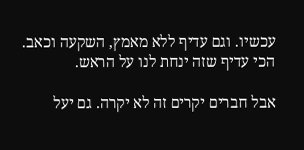עכשיו. וגם עדיף ללא מאמץ, השקעה וכאב. הכי עדיף שזה ינחת לנו על הראש.

אבל חברים יקרים זה לא יקרה. גם יעל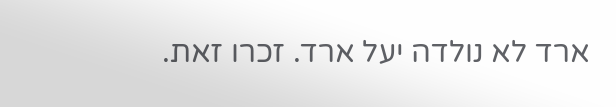ארד לא נולדה יעל ארד. זכרו זאת.